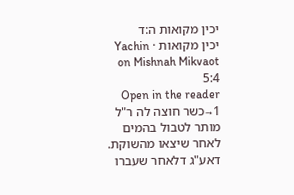יכין מקואות ה:ד
יכין מקואות · Yachin on Mishnah Mikvaot 5:4
Open in the reader →1כשר חוצה לה ר"ל מותר לטבול בהמים לאחר שיצאו מהשוקת. דאע"ג דלאחר שעברו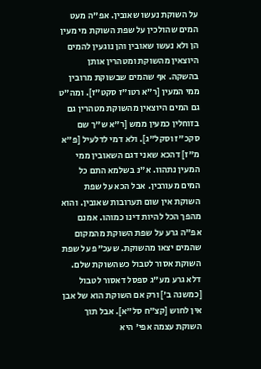על השוקת נעשו שאובין. אפ"ה מעט המים שהולכין על שפת השוקת מי מעין הן ולא נעשו שאובין והן נוגעין להמים היוצאין מהשוקת ומטהרין אותן בהשקה. אף שהמים שבשוקת מרובין ממי המעין [ר"א רטו"ז סקט"ז]. ומה"ט גם המים היוצאין מהשוקת מטהרין גם בזוחלין כמעין ממש [ר"א ש"ך שם סקכ"ז וסקל"ג]. ולא דמי לדלעיל [פ"א מ"ז] דהכא שאני דגם השאובין ממי המעין נתהוו. א"נ בשלמא התם כל המים מעורבין. אבל הכא על שפת השוקת אין שום תערובות שאובין. והוא מהפך הכל להיות דינו כמוהו. אמנם אפ"ה גרע על שפת השוקת מהמקום שהמים יצאו מהשוקת. שעכ"פ על שפת השוקת אסור לטבול כשהשוקת שלם. דלא גרע מע"ג ספסל דאסור לטבול [כמשנה ב'] ורק אם השוקת הוא של אבן אין לחוש [קצ"ח סל"א]. אבל תוך השוקת עצמה אפי' היא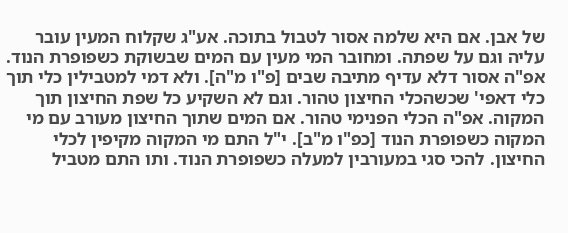של אבן. אם היא שלמה אסור לטבול בתוכה. אע"ג שקלוח המעין עובר עליה וגם על שפתה. ומחובר המי מעין עם המים שבשוקת כשפופרת הנוד. אפ"ה אסור דלא עדיף מתיבה שבים [פ"ו מ"ה]. ולא דמי למטבילין כלי תוך כלי דאפי' שכשהכלי החיצון טהור. וגם לא השקיע כל שפת החיצון תוך המקוה. אפ"ה הכלי הפנימי טהור. אם המים שתוך החיצון מעורב עם מי המקוה כשפופרת הנוד [כפ"ו מ"ב]. י"ל התם מי המקוה מקיפין לכלי החיצון. להכי סגי במעורבין למעלה כשפופרת הנוד. ותו התם מטביל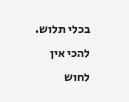בכלי תלוש. להכי אין לחוש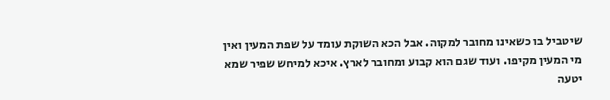שיטביל בו כשאינו מחובר למקוה. אבל הכא השוקת עומד על שפת המעין ואין מי המעין מקיפו. ועוד שגם הוא קבוע ומחובר לארץ. איכא למיחש שפיר שמא יטעה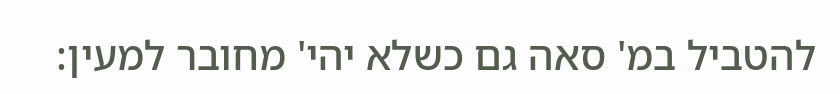להטביל במ' סאה גם כשלא יהי' מחובר למעין: